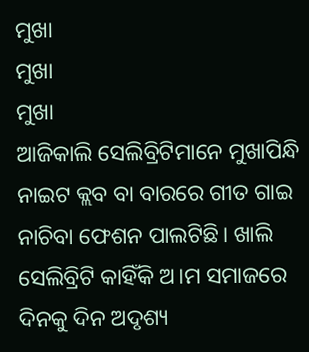ମୁଖା
ମୁଖା
ମୁଖା
ଆଜିକାଲି ସେଲିବ୍ରିଟିମାନେ ମୁଖାପିନ୍ଧି ନାଇଟ କ୍ଲବ ବା ବାରରେ ଗୀତ ଗାଇ ନାଚିବା ଫେଶନ ପାଲଟିଛି। ଖାଲି ସେଲିବ୍ରିଟି କାହିଁକି ଅ।ମ ସମାଜରେ ଦିନକୁ ଦିନ ଅଦୃଶ୍ୟ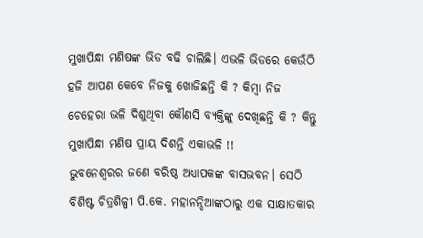ମୁଖାପିନ୍ଧା ମଣିଷଙ୍କ ଭିଡ ବଢି ଚାଲିଛି। ଏଭଳି ଭିଡରେ କେଉଁଠି ହଜି ଆପଣ କେବେ ନିଜକୁ ଖୋଜିଛନ୍ତି କି ? କିମ୍ବା ନିଜ ଚେହେରା ଭଳି ଦିଶୁଥିବା କୌଣସି ବ୍ୟକ୍ତିଙ୍କୁ ଦେଖିଛନ୍ତି କି ? କିନ୍ତୁ ମୁଖାପିନ୍ଧା ମଣିଷ ପ୍ରାୟ ଦିଶନ୍ତି ଏକାଭଳି !!
ଭୁବନେଶ୍ବରର ଜଣେ ବରିଷ୍ଠ ଅଧ୍ୟାପକଙ୍କ ବାସଭବନ। ସେଠି ବିଶିଷ୍ଟ ଚିତ୍ରଶିଳ୍ପୀ ପି.କେ. ମହାନନ୍ଦିଆଙ୍କଠାରୁ ଏକ ସାକ୍ଷାତକାର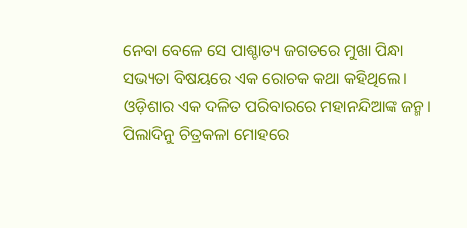ନେବା ବେଳେ ସେ ପାଶ୍ଚାତ୍ୟ ଜଗତରେ ମୁଖା ପିନ୍ଧା ସଭ୍ୟତା ବିଷୟରେ ଏକ ରୋଚକ କଥା କହିଥିଲେ।
ଓଡ଼ିଶାର ଏକ ଦଳିତ ପରିବାରରେ ମହାନନ୍ଦିଆଙ୍କ ଜନ୍ମ। ପିଲାଦିନୁ ଚିତ୍ରକଳା ମୋହରେ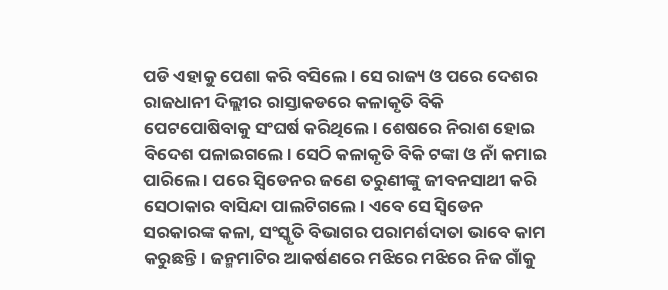ପଡି ଏହାକୁ ପେଶା କରି ବସିଲେ। ସେ ରାଜ୍ୟ ଓ ପରେ ଦେଶର ରାଜଧାନୀ ଦିଲ୍ଲୀର ରାସ୍ତାକଡରେ କଳାକୃତି ବିକି ପେଟପୋଷିବାକୁ ସଂଘର୍ଷ କରିଥିଲେ। ଶେଷରେ ନିରାଶ ହୋଇ ବିଦେଶ ପଳାଇଗଲେ। ସେଠି କଳାକୃତି ବିକି ଟଙ୍କା ଓ ନାଁ କମାଇ ପାରିଲେ । ପରେ ସ୍ବିଡେନର ଜଣେ ତରୁଣୀଙ୍କୁ ଜୀବନସାଥୀ କରି ସେଠାକାର ବାସିନ୍ଦା ପାଲଟିଗଲେ। ଏବେ ସେ ସ୍ବିଡେନ ସରକାରଙ୍କ କଳା, ସଂସ୍କୃତି ବିଭାଗର ପରାମର୍ଶଦାତା ଭାବେ କାମ କରୁଛନ୍ତି। ଜନ୍ମମାଟିର ଆକର୍ଷଣରେ ମଝିରେ ମଝିରେ ନିଜ ଗାଁକୁ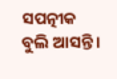ସପତ୍ନୀକ ବୁଲି ଆସନ୍ତି ।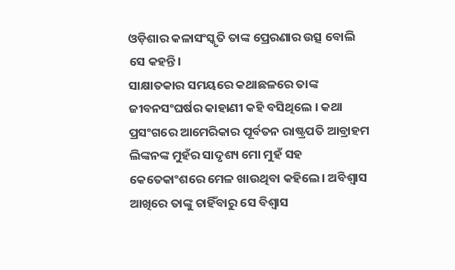ଓଡ଼ିଶାର କଳାସଂସ୍କୃତି ତାଙ୍କ ପ୍ରେରଣାର ଉତ୍ସ ବୋଲି ସେ କହନ୍ତି।
ସାକ୍ଷାତକାର ସମୟରେ କଥାଛଳରେ ତାଙ୍କ ଜୀବନସଂଘର୍ଷର କାହାଣୀ କହି ବସିଥିଲେ । କଥା ପ୍ରସଂଗରେ ଆମେରିକାର ପୂର୍ବତନ ରାଷ୍ଟ୍ରପତି ଆବ୍ରାହମ ଲିଙ୍କନଙ୍କ ମୁହଁର ସାଦୃଶ୍ୟ ମୋ ମୁହଁ ସହ କେତେକାଂଶରେ ମେଳ ଖାଉଥିବା କହିଲେ। ଅବିଶ୍ବାସ ଆଖିରେ ତାଙ୍କୁ ଚାହିଁବାରୁ ସେ ବିଶ୍ବାସ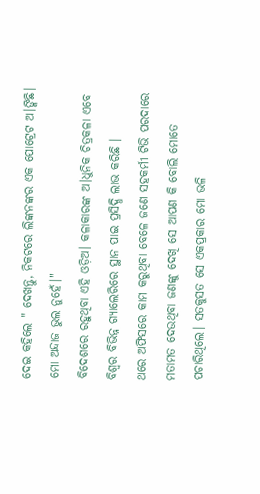ଦେଇ କହିଲେ " ଦେଖନ୍ତୁ, ନିକଟରେ ଲିଙ୍କନଙ୍କର ଏକ ପୋଟ୍ରେଟ ଅ।ଙ୍କିଛି। ମୋ ଅନ୍ଦାଜ ଭୁଲ ନୁହେଁ।"
ବିଦେଶରେ ରହୁଥିବା ଏହି ଓଡ଼ିଅ। କଳାକାରଙ୍କ ଅ।ଧୁନିକ ଚିତ୍ରକଳା ଏବେ ବିଶ୍ବର ବିଭିନ୍ନ ଗ୍ୟାଲେରିରେ ସ୍ଥାନ ପାଇ ପ୍ରସିଦ୍ଧି ଲାଭ କରିଛି ।
ଥରେ ଅଫିସରେ କାମ କରୁଥିବା ବେଳେ ଜଣେ ସହକର୍ମୀ ଟିଭି ପରଦାରେ ମତାମତ ଦେଉଥିବା ଜଣଙ୍କୁ ଦେଖି ସେ ଆପଣ କି ବୋଲି ମୋତେ ପଚାରିଥିଲେ। ସତକୁସତ ସେ ଏକପ୍ରକାର ମୋ ଭଳି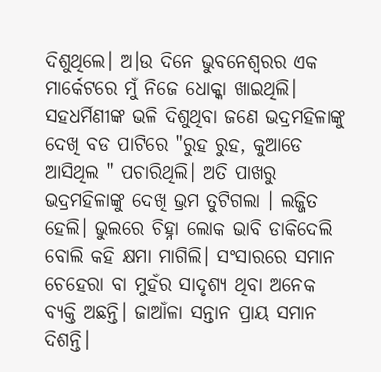ଦିଶୁଥିଲେ। ଅ।ଉ ଦିନେ ଭୁବନେଶ୍ବରର ଏକ ମାର୍କେଟରେ ମୁଁ ନିଜେ ଧୋକ୍କା ଖାଇଥିଲି। ସହଧର୍ମିଣୀଙ୍କ ଭଳି ଦିଶୁଥିବା ଜଣେ ଭଦ୍ରମହିଳାଙ୍କୁ ଦେଖି ବଡ ପାଟିରେ "ରୁହ ରୁହ, କୁଆଡେ ଆସିଥିଲ " ପଚାରିଥିଲି। ଅତି ପାଖରୁ ଭଦ୍ରମହିଳାଙ୍କୁ ଦେଖି ଭ୍ରମ ତୁଟିଗଲା । ଲଜ୍ଜିତ ହେଲି। ଭୁଲରେ ଚିହ୍ନା ଲୋକ ଭାବି ଡାକିଦେଲି ବୋଲି କହି କ୍ଷମା ମାଗିଲି। ସଂସାରରେ ସମାନ ଚେହେରା ବା ମୁହଁର ସାଦୃଶ୍ୟ ଥିବା ଅନେକ ବ୍ୟକ୍ତି ଅଛନ୍ତି। ଜାଆଁଳା ସନ୍ତାନ ପ୍ରାୟ ସମାନ ଦିଶନ୍ତି।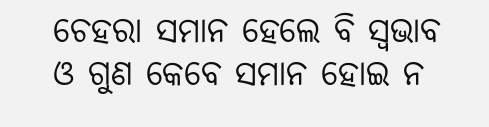ଚେହରା ସମାନ ହେଲେ ବି ସ୍ବଭାବ ଓ ଗୁଣ କେବେ ସମାନ ହୋଇ ନ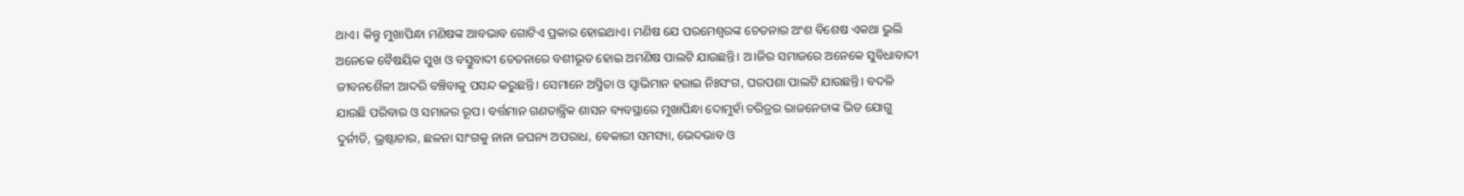ଥାଏ। କିନ୍ତୁ ମୁଖାପିନ୍ଧା ମଣିଷଙ୍କ ଆବଭାବ ଗୋଟିଏ ପ୍ରକାର ହୋଇଥାଏ। ମଣିଷ ଯେ ପରମେଶ୍ବରଙ୍କ ଚେତନାର ଅଂଶ ବିଶେଷ ଏକଥା ଭୁଲି ଅନେକେ ବୈଷୟିକ ସୁଖ ଓ ବସ୍ତୁବାଦୀ ଚେତନାରେ ବଶୀଭୂତ ହୋଇ ଅମଣିଷ ପାଲଟି ଯାଉଛନ୍ତି। ଅ।ଜିର ସମାଜରେ ଅନେକେ ସୁବିଧାବାଦୀ ଜୀବନଶୈଳୀ ଆଦରି ବଞ୍ଚିବାକୁ ପସନ୍ଦ କରୁଛନ୍ତି। ସେମାନେ ଅସ୍ମିତା ଓ ସ୍ବାଭିମାନ ହରାଇ ନିଃସଂଗ, ଘରପଶା ପାଲଟି ଯାଉଛନ୍ତି। ବଦଳି ଯାଉଛି ପରିବାର ଓ ସମାଜର ରୂପ। ବର୍ତ୍ତମାନ ଗଣତାନ୍ତ୍ରିକ ଶାସନ ବ୍ୟବସ୍ଥାରେ ମୁଖାପିନ୍ଧା ଦୋମୁହାଁ ଚରିତ୍ରର ରାଜନେତାଙ୍କ ଭିଡ ଯୋଗୁ ଦୁର୍ନୀତି, ଭ୍ରଷ୍ଟାଚାର, ଛଳନା ସାଂଗକୁ ନାନା ଜଘନ୍ୟ ଅପରାଧ, ବେକାରୀ ସମସ୍ୟା, ଭେଦଭାବ ଓ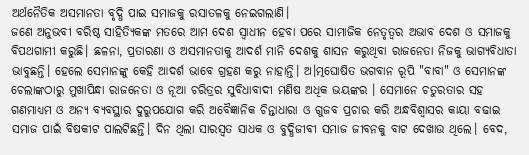ଅର୍ଥନୈତିକ ଅସମାନତା ବୃଦ୍ଧି ପାଇ ସମାଜକୁ ରସାତଳକୁ ନେଇଗଲାଣି।
ଜଣେ ଅନୁଭବୀ ବରିଷ୍ଠ ସାହିତ୍ୟିକଙ୍କ ମତରେ ଆମ ଦେଶ ସ୍ବାଧୀନ ହେବା ପରେ ସାମାଜିକ ନେତୃତ୍ବର ଅଭାବ ଦେଶ ଓ ସମାଜକୁ ବିପଥଗାମୀ କରୁଛି। ଛଳନା, ପ୍ରତାରଣା ଓ ଅସମାନତାକୁ ଆଦର୍ଶ ମାନି ଦେଶକୁ ଶାସନ କରୁଥିବା ରାଜନେତା ନିଜକୁ ଭାଗ୍ୟବିଧାତା ଭାବୁଛନ୍ତି। ହେଲେ ସେମାନଙ୍କୁ କେହି ଆଦର୍ଶ ଭାବେ ଗ୍ରହଣ କରୁ ନାହାନ୍ତି। ଅ।ତ୍ମଘୋଷିତ ଭଗବାନ ରୂପି "ବାବା" ଓ ସେମାନଙ୍କ ଚେଲାଙ୍କଠାରୁ ମୁଖାପିନ୍ଧା ରାଜନେତା ଓ ନୂଆ ଚରିତ୍ରର ସୁବିଧାବାଦୀ ମଣିଷ ଅଧିକ ଭୟଙ୍କର । ସେମାନେ ଚତୁରତାର ସହ ଗଣମାଧ୍ୟମ ଓ ଅନ୍ୟ ବ୍ୟବସ୍ଥାର ଦୁରୁପଯୋଗ କରି ଅବୈଜ୍ଞାନିକ ଚିନ୍ତାଧାରା ଓ ଗୁଜବ ପ୍ରଚାର କରି ଅନ୍ଧବିଶ୍ବାସର କାୟା ବଢାଇ ସମାଜ ପାଇଁ ବିଷକୀଟ ପାଲଟିଛନ୍ତି। ଦିନ ଥିଲା ସାରସ୍ବତ ସାଧକ ଓ ବୁଦ୍ଧିଜୀବୀ ସମାଜ ଜୀବନକୁ ବାଟ ଦେଖାଉ ଥିଲେ। ବେଦ,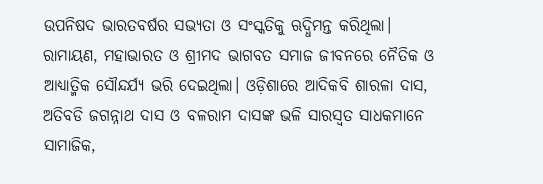ଉପନିଷଦ ଭାରତବର୍ଷର ସଭ୍ୟତା ଓ ସଂସ୍କତିକୁ ଋଦ୍ଧିମନ୍ତ କରିଥିଲା। ରାମାୟଣ, ମହାଭାରତ ଓ ଶ୍ରୀମଦ ଭାଗବତ ସମାଜ ଜୀବନରେ ନୈତିକ ଓ ଆଧ୍ୟାତ୍ମିକ ସୌନ୍ଦର୍ଯ୍ୟ ଭରି ଦେଇଥିଲା। ଓଡ଼ିଶାରେ ଆଦିକବି ଶାରଳା ଦାସ, ଅତିବଡି ଜଗନ୍ନାଥ ଦାସ ଓ ବଳରାମ ଦାସଙ୍କ ଭଳି ସାରସ୍ବତ ସାଧକମାନେ ସାମାଜିକ,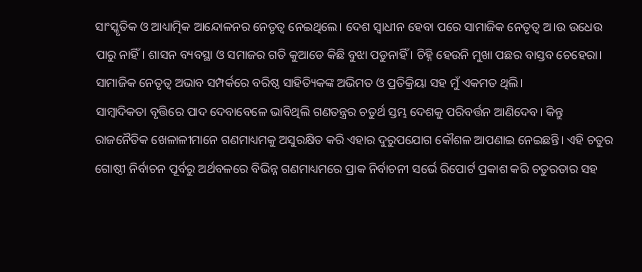ସାଂସ୍କୃତିକ ଓ ଆଧ୍ୟାତ୍ମିକ ଆନ୍ଦୋଳନର ନେତୃତ୍ବ ନେଇଥିଲେ। ଦେଶ ସ୍ବାଧୀନ ହେବା ପରେ ସାମାଜିକ ନେତୃତ୍ବ ଅ।ଉ ଉଧେଉ ପାରୁ ନାହିଁ। ଶାସନ ବ୍ୟବସ୍ଥା ଓ ସମାଜର ଗତି କୁଆଡେ କିଛି ବୁଝା ପଡୁନାହିଁ । ଚିହ୍ନି ହେଉନି ମୁଖା ପଛର ବାସ୍ତବ ଚେହେରା।
ସାମାଜିକ ନେତୃତ୍ଵ ଅଭାବ ସମ୍ପର୍କରେ ବରିଷ୍ଠ ସାହିତ୍ୟିକଙ୍କ ଅଭିମତ ଓ ପ୍ରତିକ୍ରିୟା ସହ ମୁଁ ଏକମତ ଥିଲି।
ସାମ୍ବାଦିକତା ବୃତ୍ତିରେ ପାଦ ଦେବାବେଳେ ଭାବିଥିଲି ଗଣତନ୍ତ୍ରର ଚତୁର୍ଥ ସ୍ତମ୍ଭ ଦେଶକୁ ପରିବର୍ତ୍ତନ ଆଣିଦେବ। କିନ୍ତୁ ରାଜନୈତିକ ଖେଳାଳୀମାନେ ଗଣମାଧ୍ୟମକୁ ଅସୁରକ୍ଷିତ କରି ଏହାର ଦୁରୁପଯୋଗ କୌଶଳ ଆପଣାଇ ନେଇଛନ୍ତି। ଏହି ଚତୁର ଗୋଷ୍ଠୀ ନିର୍ବାଚନ ପୂର୍ବରୁ ଅର୍ଥବଳରେ ବିଭିନ୍ନ ଗଣମାଧ୍ୟମରେ ପ୍ରାକ ନିର୍ବାଚନୀ ସର୍ଭେ ରିପୋର୍ଟ ପ୍ରକାଶ କରି ଚତୁରତାର ସହ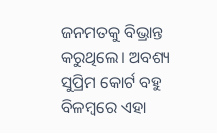ଜନମତକୁ ବିଭ୍ରାନ୍ତ କରୁଥିଲେ। ଅବଶ୍ୟ ସୁପ୍ରିମ କୋର୍ଟ ବହୁ ବିଳମ୍ବରେ ଏହା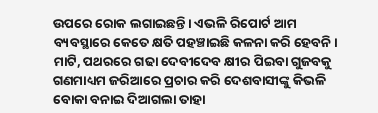ଉପରେ ରୋକ ଲଗାଇଛନ୍ତି। ଏଭଳି ରିପୋର୍ଟ ଆମ ବ୍ୟବସ୍ଥାରେ କେତେ କ୍ଷତି ପହଞ୍ଚାଇଛି କଳନା କରି ହେବନି। ମାଟି, ପଥରରେ ଗଢା ଦେବୀଦେବ କ୍ଷୀର ପିଇବା ଗୁଜବକୁ ଗଣମାଧ୍ୟମ ଜରିଆରେ ପ୍ରଚାର କରି ଦେଶବାସୀଙ୍କୁ କିଭଳି ବୋକା ବନାଇ ଦିଆଗଲା ତାହା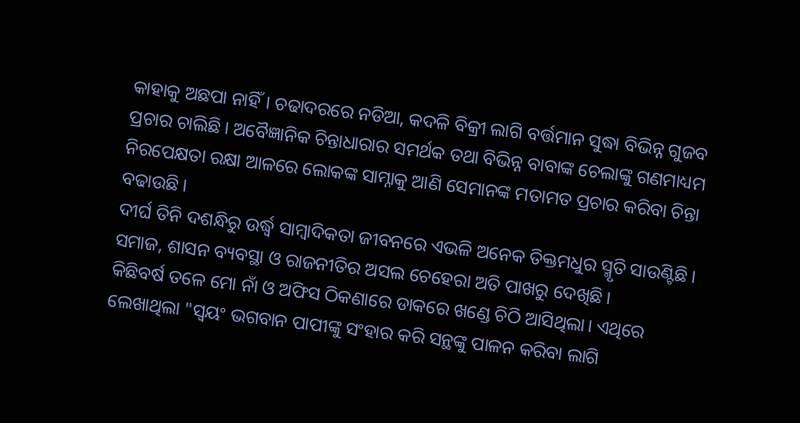କାହାକୁ ଅଛପା ନାହିଁ। ଚଢାଦରରେ ନଡିଆ, କଦଳି ବିକ୍ରୀ ଲାଗି ବର୍ତ୍ତମାନ ସୁଦ୍ଧା ବିଭିନ୍ନ ଗୁଜବ ପ୍ରଚାର ଚାଲିଛି। ଅବୈଜ୍ଞାନିକ ଚିନ୍ତାଧାରାର ସମର୍ଥକ ତଥା ବିଭିନ୍ନ ବାବାଙ୍କ ଚେଲାଙ୍କୁ ଗଣମାଧ୍ୟମ ନିରପେକ୍ଷତା ରକ୍ଷା ଆଳରେ ଲୋକଙ୍କ ସାମ୍ନାକୁ ଆଣି ସେମାନଙ୍କ ମତାମତ ପ୍ରଚାର କରିବା ଚିନ୍ତା ବଢାଉଛି ।
ଦୀର୍ଘ ତିନି ଦଶନ୍ଧିରୁ ଉର୍ଦ୍ଧ୍ବ ସାମ୍ବାଦିକତା ଜୀବନରେ ଏଭଳି ଅନେକ ତିକ୍ତମଧୁର ସ୍ମୃତି ସାଉଣ୍ଟିଛି। ସମାଜ, ଶାସନ ବ୍ୟବସ୍ଥା ଓ ରାଜନୀତିର ଅସଲ ଚେହେରା ଅତି ପାଖରୁ ଦେଖିଛି।
କିଛିବର୍ଷ ତଳେ ମୋ ନାଁ ଓ ଅଫିସ ଠିକଣାରେ ଡାକରେ ଖଣ୍ଡେ ଚିଠି ଆସିଥିଲା। ଏଥିରେ ଲେଖାଥିଲା "ସ୍ବୟଂ ଭଗବାନ ପାପୀଙ୍କୁ ସଂହାର କରି ସନ୍ଥଙ୍କୁ ପାଳନ କରିବା ଲାଗି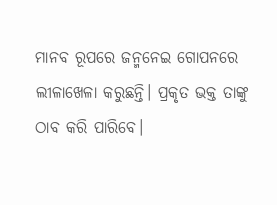ମାନବ ରୂପରେ ଜନ୍ମନେଇ ଗୋପନରେ ଲୀଳାଖେଳା କରୁଛନ୍ତି। ପ୍ରକୃତ ଭକ୍ତ ତାଙ୍କୁ ଠାବ କରି ପାରିବେ।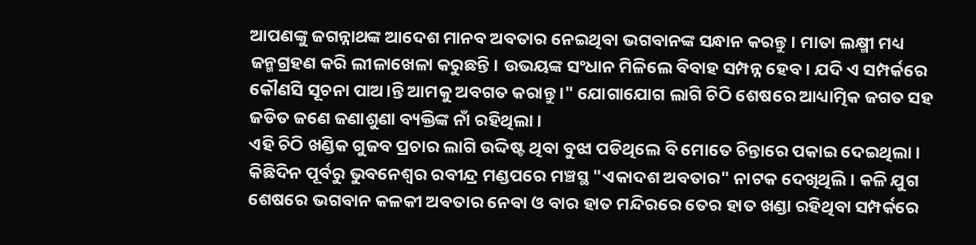ଆପଣଙ୍କୁ ଜଗନ୍ନାଥଙ୍କ ଆଦେଶ ମାନବ ଅବତାର ନେଇଥିବା ଭଗବାନଙ୍କ ସନ୍ଧାନ କରନ୍ତୁ। ମାତା ଲକ୍ଷ୍ମୀ ମଧ୍ୟ ଜନ୍ମଗ୍ରହଣ କରି ଲୀଳାଖେଳା କରୁଛନ୍ତି। ଉଭୟଙ୍କ ସଂଧାନ ମିଳିଲେ ବିବାହ ସମ୍ପନ୍ନ ହେବ। ଯଦି ଏ ସମ୍ପର୍କରେ କୌଣସି ସୂଚନା ପାଅ।ନ୍ତି ଆମକୁ ଅବଗତ କରାନ୍ତୁ ।" ଯୋଗାଯୋଗ ଲାଗି ଚିଠି ଶେଷରେ ଆଧ୍ୟାତ୍ମିକ ଜଗତ ସହ ଜଡିତ ଜଣେ ଜଣାଶୁଣା ବ୍ୟକ୍ତିଙ୍କ ନାଁ ରହିଥିଲା।
ଏହି ଚିଠି ଖଣ୍ଡିକ ଗୁଜବ ପ୍ରଚାର ଲାଗି ଉଦ୍ଦିଷ୍ଟ ଥିବା ବୁଝା ପଡିଥିଲେ ବି ମୋତେ ଚିନ୍ତାରେ ପକାଇ ଦେଇଥିଲା। କିଛିଦିନ ପୂର୍ବରୁ ଭୁବନେଶ୍ବର ରବୀନ୍ଦ୍ର ମଣ୍ଡପରେ ମଞ୍ଚସ୍ଥ "ଏକାଦଶ ଅବତାର" ନାଟକ ଦେଖିଥିଲି। କଳି ଯୁଗ ଶେଷରେ ଭଗବାନ କଳକୀ ଅବତାର ନେବା ଓ ବାର ହାତ ମନ୍ଦିରରେ ତେର ହାତ ଖଣ୍ଡା ରହିଥିବା ସମ୍ପର୍କରେ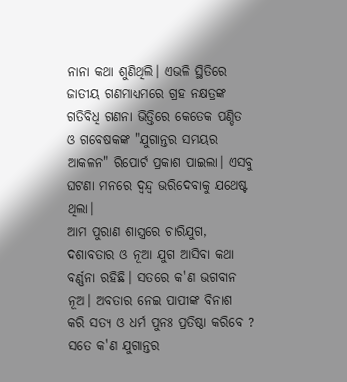ନାନା କଥା ଶୁଣିଥିଲି। ଏଭଳି ସ୍ଥିତିରେ ଜାତୀୟ ଗଣମାଧ୍ୟମରେ ଗ୍ରହ ନକ୍ଷତ୍ରଙ୍କ ଗତିବିଧି ଗଣନା ଭିତ୍ତିରେ କେତେକ ପଣ୍ଡିତ ଓ ଗବେଷକଙ୍କ "ଯୁଗାନ୍ତର ସମୟର ଆକଳନ" ରିପୋର୍ଟ ପ୍ରକାଶ ପାଇଲା। ଏସବୁ ଘଟଣା ମନରେ ଦ୍ବନ୍ଦ୍ବ ଭରିଦେବାକୁ ଯଥେଷ୍ଟ ଥିଲା।
ଆମ ପୁରାଣ ଶାସ୍ତ୍ରରେ ଚାରିଯୁଗ, ଦଶାବତାର ଓ ନୂଆ ଯୁଗ ଆସିବା କଥା ବର୍ଣ୍ଣନା ରହିଛି। ସତରେ କ'ଣ ଭଗବାନ ନୂଅ। ଅବତାର ନେଇ ପାପୀଙ୍କ ବିନାଶ କରି ସତ୍ୟ ଓ ଧର୍ମ ପୁନଃ ପ୍ରତିଷ୍ଠା କରିବେ ? ସତେ କ'ଣ ଯୁଗାନ୍ତର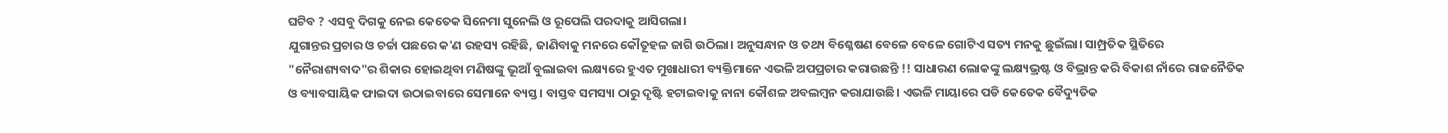ଘଟିବ ? ଏସବୁ ଦିଗକୁ ନେଇ କେତେକ ସିନେମା ସୁନେଲି ଓ ରୂପେଲି ପରଦାକୁ ଆସିଗଲା।
ଯୁଗାନ୍ତର ପ୍ରଚାର ଓ ଚର୍ଚ୍ଚା ପଛରେ କ'ଣ ରହସ୍ୟ ରହିଛି, ଜାଣିବାକୁ ମନରେ କୌତୂହଳ ଜାଗି ଉଠିଲା। ଅନୁସନ୍ଧାନ ଓ ତଥ୍ୟ ବିଶ୍ଳେଷଣ ବେଳେ ବେଳେ ଗୋଟିଏ ସତ୍ୟ ମନକୁ ଛୁଇଁଲା। ସାମ୍ପ୍ରତିକ ସ୍ଥିତିରେ "ନୈରାଶ୍ୟବାଦ"ର ଶିକାର ହୋଇଥିବା ମଣିଷଙ୍କୁ ଭୂଆଁ ବୁଲାଇବା ଲକ୍ଷ୍ୟରେ ହୁଏତ ମୁଖାଧାରୀ ବ୍ୟକ୍ତିମାନେ ଏଭଳି ଅପପ୍ରଚାର କରାଉଛନ୍ତି !! ସାଧାରଣ ଲୋକଙ୍କୁ ଲକ୍ଷ୍ୟଭ୍ରଷ୍ଟ ଓ ବିଭ୍ରାନ୍ତ କରି ବିକାଶ ନାଁରେ ରାଜନୈତିକ ଓ ବ୍ୟାବସାୟିକ ଫାଇଦା ଉଠାଇବାରେ ସେମାନେ ବ୍ୟସ୍ତ। ବାସ୍ତବ ସମସ୍ୟା ଠାରୁ ଦୃଷ୍ଟି ହଟାଇବାକୁ ନାନା କୌଶଳ ଅବଲମ୍ବନ କରାଯାଉଛି। ଏଭଳି ମାୟାରେ ପଡି କେତେକ ବୈଦ୍ୟୁତିକ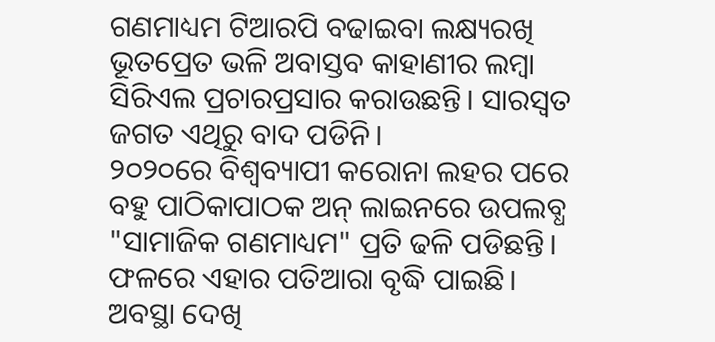ଗଣମାଧ୍ୟମ ଟିଆରପି ବଢାଇବା ଲକ୍ଷ୍ୟରଖି ଭୂତପ୍ରେତ ଭଳି ଅବାସ୍ତବ କାହାଣୀର ଲମ୍ବା ସିରିଏଲ ପ୍ରଚାରପ୍ରସାର କରାଉଛନ୍ତି। ସାରସ୍ବତ ଜଗତ ଏଥିରୁ ବାଦ ପଡିନି।
୨୦୨୦ରେ ବିଶ୍ବବ୍ୟାପୀ କରୋନା ଲହର ପରେ ବହୁ ପାଠିକାପାଠକ ଅନ୍ ଲାଇନରେ ଉପଲବ୍ଧ "ସାମାଜିକ ଗଣମାଧ୍ୟମ" ପ୍ରତି ଢଳି ପଡିଛନ୍ତି। ଫଳରେ ଏହାର ପତିଆରା ବୃଦ୍ଧି ପାଇଛି। ଅବସ୍ଥା ଦେଖି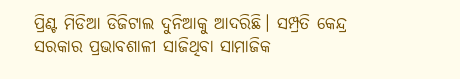ପ୍ରିଣ୍ଟ ମିଡିଆ ଡିଜିଟାଲ ଦୁନିଆକୁ ଆଦରିଛି। ସମ୍ପ୍ରତି କେନ୍ଦ୍ର ସରକାର ପ୍ରଭାବଶାଳୀ ସାଜିଥିବା ସାମାଜିକ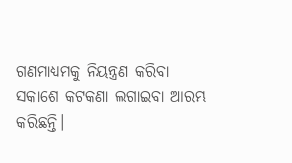ଗଣମାଧ୍ୟମକୁ ନିୟନ୍ତ୍ରଣ କରିବା ସକାଶେ କଟକଣା ଲଗାଇବା ଆରମ୍ଭ କରିଛନ୍ତି।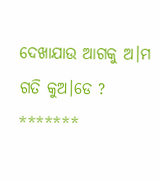ଦେଖାଯାଉ ଆଗକୁ ଅ।ମ ଗତି କୁଅ।ଡେ ?
*******